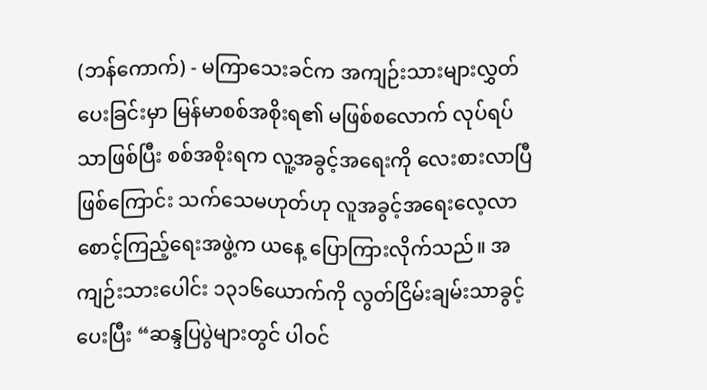(ဘန်ကောက်) - မကြာသေးခင်က အကျဉ်းသားများလွှတ်ပေးခြင်းမှာ မြန်မာစစ်အစိုးရ၏ မဖြစ်စလောက် လုပ်ရပ်သာဖြစ်ပြီး စစ်အစိုးရက လူ့အခွင့်အရေးကို လေးစားလာပြီဖြစ်ကြောင်း သက်သေမဟုတ်ဟု လူအခွင့်အရေးလေ့လာစောင့်ကြည့်ရေးအဖွဲ့က ယနေ့ ပြောကြားလိုက်သည်။ အကျဉ်းသားပေါင်း ၁၃၁၆ယောက်ကို လွတ်ငြိမ်းချမ်းသာခွင့်ပေးပြီး “ဆန္ဒပြပွဲများတွင် ပါဝင်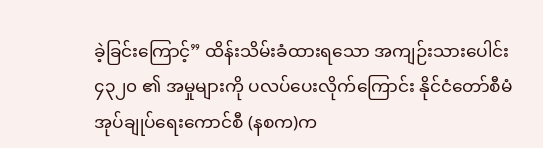ခဲ့ခြင်းကြောင့်” ထိန်းသိမ်းခံထားရသော အကျဉ်းသားပေါင်း ၄၃၂၀ ၏ အမှုများကို ပလပ်ပေးလိုက်ကြောင်း နိုင်ငံတော်စီမံအုပ်ချုပ်ရေးကောင်စီ (နစက)က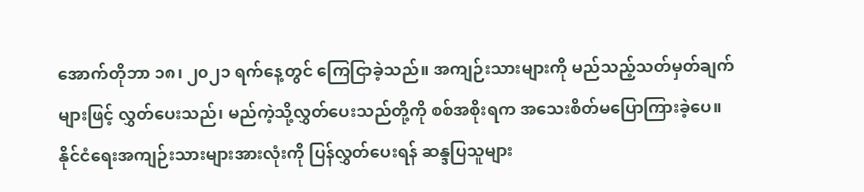အောက်တိုဘာ ၁၈၊ ၂၀၂၁ ရက်နေ့တွင် ကြေငြာခဲ့သည်။ အကျဉ်းသားများကို မည်သည့်သတ်မှတ်ချက်များဖြင့် လွှတ်ပေးသည်၊ မည်ကဲ့သို့လွှတ်ပေးသည်တို့ကို စစ်အစိုးရက အသေးစိတ်မပြောကြားခဲ့ပေ။
နိုင်ငံရေးအကျဉ်းသားများအားလုံးကို ပြန်လွှတ်ပေးရန် ဆန္ဒပြသူများ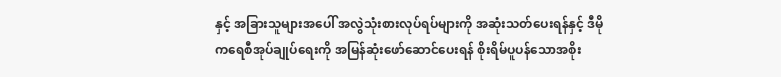နှင့် အခြားသူများအပေါ် အလွဲသုံးစားလုပ်ရပ်များကို အဆုံးသတ်ပေးရန်နှင့် ဒီမိုကရေစီအုပ်ချုပ်ရေးကို အမြန်ဆုံးဖော်ဆောင်ပေးရန် စိုးရိမ်ပူပန်သောအစိုး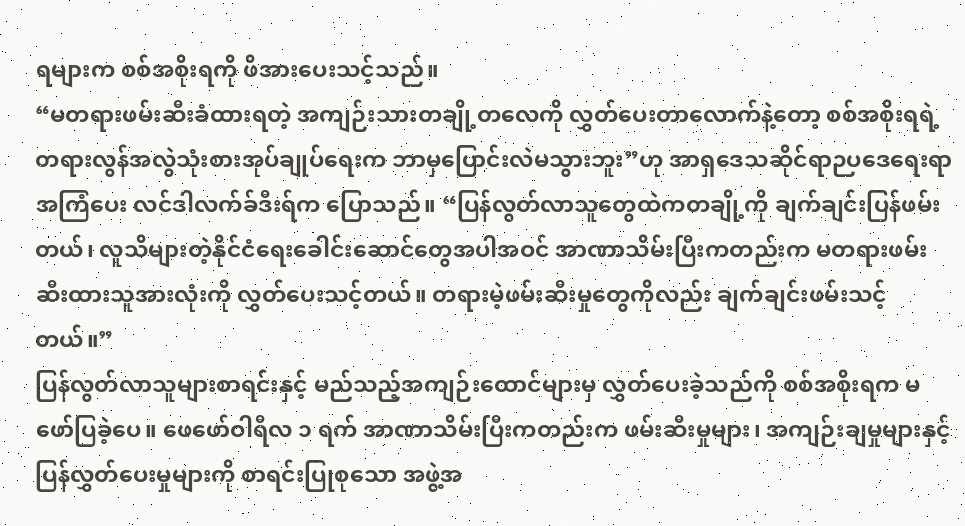ရများက စစ်အစိုးရကို ဖိအားပေးသင့်သည်။
“မတရားဖမ်းဆီးခံထားရတဲ့ အကျဉ်းသားတချို့တလေကို လွှတ်ပေးတာလောက်နဲ့တော့ စစ်အစိုးရရဲ့ တရားလွန်အလွဲသုံးစားအုပ်ချုပ်ရေးက ဘာမှပြောင်းလဲမသွားဘူး”ဟု အာရှဒေသဆိုင်ရာဉပဒေရေးရာအကြံပေး လင်ဒါလက်ခ်ဒီးရ်က ပြောသည်။ “ပြန်လွတ်လာသူတွေထဲကတချို့ကို ချက်ချင်းပြန်ဖမ်းတယ်၊ လူသိများတဲ့နိုင်ငံရေးခေါင်းဆောင်တွေအပါအဝင် အာဏာသိမ်းပြီးကတည်းက မတရားဖမ်းဆီးထားသူအားလုံးကို လွှတ်ပေးသင့်တယ်။ တရားမဲ့ဖမ်းဆီးမှုတွေကိုလည်း ချက်ချင်းဖမ်းသင့်တယ်။”
ပြန်လွတ်လာသူများစာရင်းနှင့် မည်သည့်အကျဉ်းထောင်များမှ လွှတ်ပေးခဲ့သည်ကို စစ်အစိုးရက မဖော်ပြခဲ့ပေ။ ဖေဖော်ဝါရီလ ၁ ရက် အာဏာသိမ်းပြီးကတည်းက ဖမ်းဆီးမှုများ၊ အကျဉ်းချမှုများနှင့် ပြန်လွှတ်ပေးမှုများကို စာရင်းပြုစုသော အဖွဲ့အ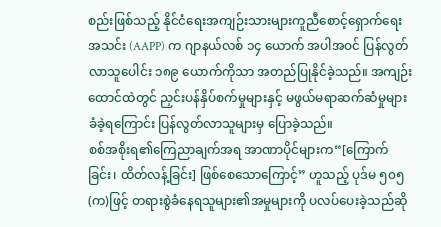စည်းဖြစ်သည့် နိုင်ငံရေးအကျဉ်းသားများကူညီစောင့်ရှောက်ရေးအသင်း (AAPP) က ဂျာနယ်လစ် ၁၄ ယောက် အပါအဝင် ပြန်လွတ်လာသူပေါင်း ၁၈၉ ယောက်ကိုသာ အတည်ပြုနိုင်ခဲ့သည်။ အကျဉ်းထောင်ထဲတွင် ညှင်းပန်နှိပ်စက်မှုများနှင့် မဖွယ်မရာဆက်ဆံမှုများ ခံခဲ့ရကြောင်း ပြန်လွတ်လာသူများမှ ပြောခဲ့သည်။
စစ်အစိုးရ၏ကြေညာချက်အရ အာဏာပိုင်များက“[ကြောက်ခြင်း၊ ထိတ်လန့်ခြင်း] ဖြစ်စေသောကြောင့်” ဟူသည့် ပုဒ်မ ၅၀၅ (က)ဖြင့် တရားစွဲခံနေရသူများ၏အမှုများကို ပလပ်ပေးခဲ့သည်ဆို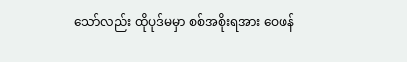သော်လည်း ထိုပုဒ်မမှာ စစ်အစိုးရအား ဝေဖန်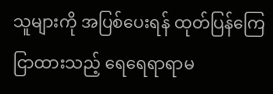သူများကို အပြစ်ပေးရန် ထုတ်ပြန်ကြေငြာထားသည့် ရေရေရာရာမ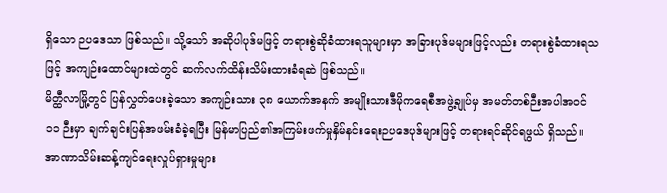ရှိသော ဉပဒေသာ ဖြစ်သည်။ သို့သော် အဆိုပါပုဒ်မဖြင့် တရားစွဲဆိုခံထားရသူများမှာ အခြားပုဒ်မများဖြင့်လည်း တရားစွဲခံထားရသဖြင့် အကျဉ်းထောင်များထဲတွင် ဆက်လက်ထိန်းသိမ်းထားခံရဆဲ ဖြစ်သည်။
မိတ္ထီလာမြို့တွင် ပြန်လွှတ်ပေးခဲ့သော အကျဉ်းသား ၃၈ ယောက်အနက် အမျိုးသားဒီမိုကရေစီအဖွဲ့ချုပ်မှ အမတ်တစ်ဉီးအပါအဝင် ၁၁ ဉီးမှာ ချက်ချင်းပြန်အဖမ်းခံခဲ့ရပြီး မြန်မာပြည်၏အကြမ်းဖက်မှုနှိမ်နင်းရေးဉပဒေပုဒ်များဖြင့် တရားရင်ဆိုင်ရဖွယ် ရှိသည်။ အာဏာသိမ်းဆန့်ကျင်ရေးလှုပ်ရှားမှုများ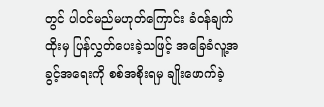တွင် ပါဝင်မည်မဟုတ်ကြောင်း ခံဝန်ချက်ထိုးမှ ပြန်လွှတ်ပေးခဲ့သဖြင့် အခြေခံလူ့အခွင့်အရေးကို စစ်အစိုးရမှ ချိုးဖောက်ခဲ့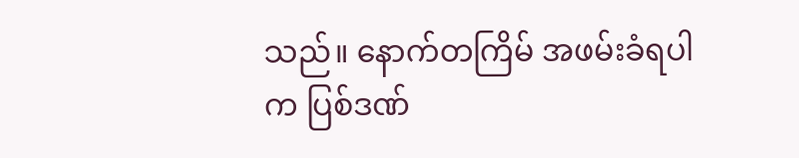သည်။ နောက်တကြိမ် အဖမ်းခံရပါက ပြစ်ဒဏ်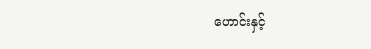ဟောင်းနှင့်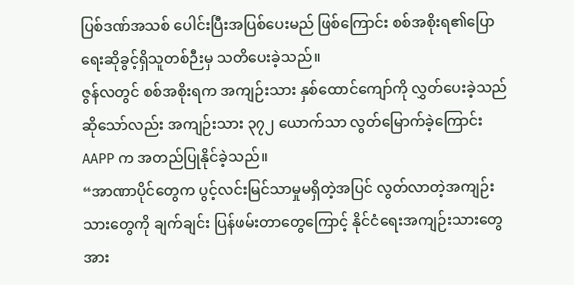ပြစ်ဒဏ်အသစ် ပေါင်းပြီးအပြစ်ပေးမည် ဖြစ်ကြောင်း စစ်အစိုးရ၏ပြောရေးဆိုခွင့်ရှိသူတစ်ဉီးမှ သတိပေးခဲ့သည်။
ဇွန်လတွင် စစ်အစိုးရက အကျဉ်းသား နှစ်ထောင်ကျော်ကို လွှတ်ပေးခဲ့သည်ဆိုသော်လည်း အကျဉ်းသား ၃၇၂ ယောက်သာ လွတ်မြောက်ခဲ့ကြောင်း AAPP က အတည်ပြုနိုင်ခဲ့သည်။
“အာဏာပိုင်တွေက ပွင့်လင်းမြင်သာမှုမရှိတဲ့အပြင် လွတ်လာတဲ့အကျဉ်းသားတွေကို ချက်ချင်း ပြန်ဖမ်းတာတွေကြောင့် နိုင်ငံရေးအကျဉ်းသားတွေအား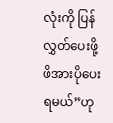လုံးကို ပြန်လွှတ်ပေးဖို့ ဖိအားပိုပေးရမယ်”ဟု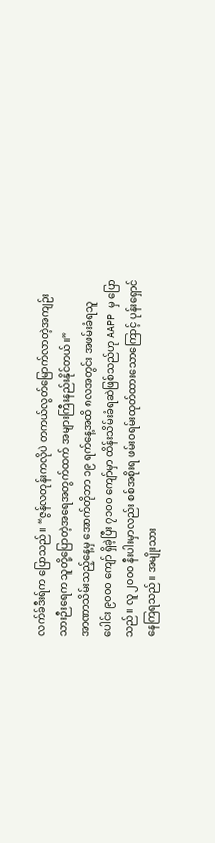လက်ခ်ဒီးရ်က ပြောသည်။ “ဇွန်လတုန်းကလိုပဲ တကယ်လွတ်မြောက်လာတဲ့အကျဉ်းသားဉီးရေက သူတို့ပြောတဲ့အရေအတွက်ထက် အများကြီးနည်းနိုင်တယ်။”
အာဏာသိမ်းသည့်နေ့မှ အောက်တိုဘာ ၁၉ ရက်နေ့အထိ ၈လအတွင်း အဖမ်းခံရသူပေါင်း ၉၀၀၀ ကျော် ရှိခဲ့ပြီး ၇၁၀၀ ကျော်မှာ ထိန်းသိမ်းခံရဆဲဖြစ်သည်ဟု AAPP မှ ပြောသည်။ လူ ၂၀၀၀ နီးပါးမှာလည်း စစ်အစိုးရ ဖမ်းဝရမ်းထုတ်ထားသောကြောင့် ပုန်းရှောင်နေကြရသည်။ အမျိုးသား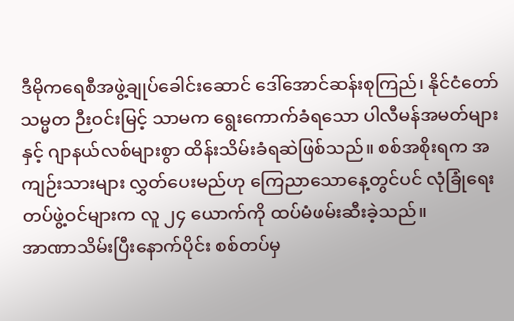ဒီမိုကရေစီအဖွဲ့ချုပ်ခေါင်းဆောင် ဒေါ်အောင်ဆန်းစုကြည်၊ နိုင်ငံတော်သမ္မတ ဉီးဝင်းမြင့် သာမက ရွေးကောက်ခံရသော ပါလီမန်အမတ်များနှင့် ဂျာနယ်လစ်များစွာ ထိန်းသိမ်းခံရဆဲဖြစ်သည်။ စစ်အစိုးရက အကျဉ်းသားများ လွှတ်ပေးမည်ဟု ကြေညာသောနေ့တွင်ပင် လုံခြုံရေးတပ်ဖွဲ့ဝင်များက လူ ၂၄ ယောက်ကို ထပ်မံဖမ်းဆီးခဲ့သည်။
အာဏာသိမ်းပြီးနောက်ပိုင်း စစ်တပ်မှ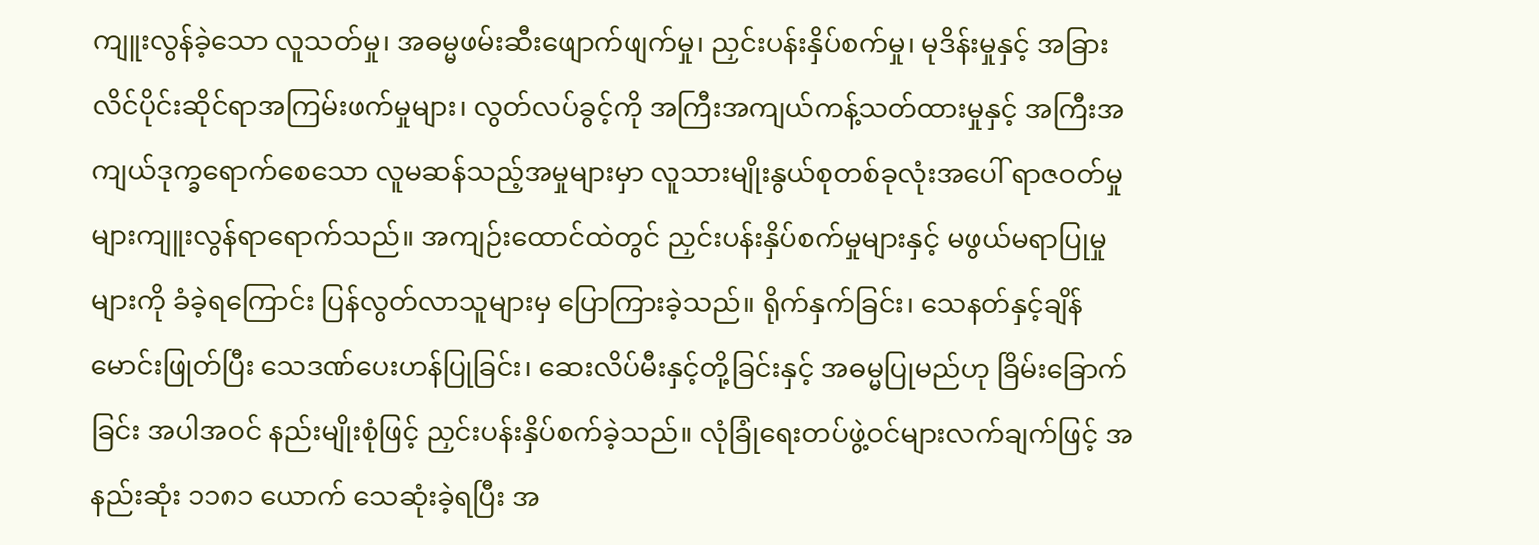ကျူးလွန်ခဲ့သော လူသတ်မှု၊ အဓမ္မဖမ်းဆီးဖျောက်ဖျက်မှု၊ ညှင်းပန်းနှိပ်စက်မှု၊ မုဒိန်းမှုနှင့် အခြားလိင်ပိုင်းဆိုင်ရာအကြမ်းဖက်မှုများ၊ လွတ်လပ်ခွင့်ကို အကြီးအကျယ်ကန့်သတ်ထားမှုနှင့် အကြီးအကျယ်ဒုက္ခရောက်စေသော လူမဆန်သည့်အမှုများမှာ လူသားမျိုးနွယ်စုတစ်ခုလုံးအပေါ် ရာဇဝတ်မှုများကျူးလွန်ရာရောက်သည်။ အကျဉ်းထောင်ထဲတွင် ညှင်းပန်းနှိပ်စက်မှုများနှင့် မဖွယ်မရာပြုမှုများကို ခံခဲ့ရကြောင်း ပြန်လွတ်လာသူများမှ ပြောကြားခဲ့သည်။ ရိုက်နှက်ခြင်း၊ သေနတ်နှင့်ချိန် မောင်းဖြုတ်ပြီး သေဒဏ်ပေးဟန်ပြုခြင်း၊ ဆေးလိပ်မီးနှင့်တို့ခြင်းနှင့် အဓမ္မပြုမည်ဟု ခြိမ်းခြောက်ခြင်း အပါအဝင် နည်းမျိုးစုံဖြင့် ညှင်းပန်းနှိပ်စက်ခဲ့သည်။ လုံခြုံရေးတပ်ဖွဲ့ဝင်များလက်ချက်ဖြင့် အနည်းဆုံး ၁၁၈၁ ယောက် သေဆုံးခဲ့ရပြီး အ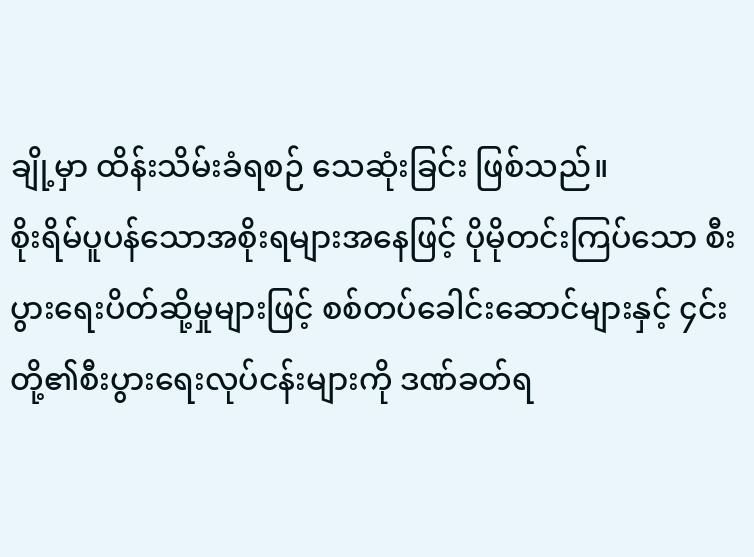ချို့မှာ ထိန်းသိမ်းခံရစဉ် သေဆုံးခြင်း ဖြစ်သည်။
စိုးရိမ်ပူပန်သောအစိုးရများအနေဖြင့် ပိုမိုတင်းကြပ်သော စီးပွားရေးပိတ်ဆို့မှုများဖြင့် စစ်တပ်ခေါင်းဆောင်များနှင့် ၄င်းတို့၏စီးပွားရေးလုပ်ငန်းများကို ဒဏ်ခတ်ရ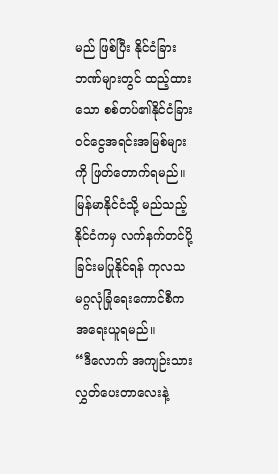မည် ဖြစ်ပြီး နိုင်ငံခြားဘဏ်များတွင် ထည့်ထားသော စစ်တပ်၏နိုင်ငံခြားဝင်ငွေအရင်းအမြစ်များကို ဖြတ်တောက်ရမည်။ မြန်မာနိုင်ငံသို့ မည်သည့်နိုင်ငံကမှ လက်နက်တင်ပို့ခြင်းမပြုနိုင်ရန် ကုလသမဂ္ဂလုံခြုံရေးကောင်စီက အရေးယူရမည်။
“ဒီလောက် အကျဉ်းသားလွှတ်ပေးတာလေးနဲ့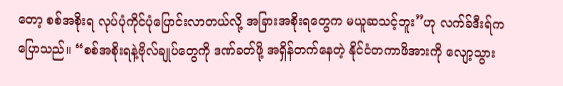တော့ စစ်အစိုးရ လုပ်ပုံကိုင်ပုံပြောင်းလာတယ်လို့ အခြားအစိုးရတွေက မယူဆသင့်ဘူး”ဟု လက်ခ်ဒီးရ်က ပြောသည်။ “စစ်အစိုးရနဲ့ဗိုလ်ချုပ်တွေကို ဒဏ်ခတ်ဖို့ အရှိန်တက်နေတဲ့ နိုင်ငံတကာဖိအားကို လျော့သွား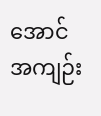အောင် အကျဉ်း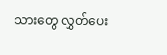သားတွေ လွှတ်ပေး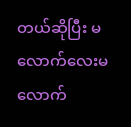တယ်ဆိုပြီး မလောက်လေးမလောက်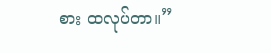စား ထလုပ်တာ။”